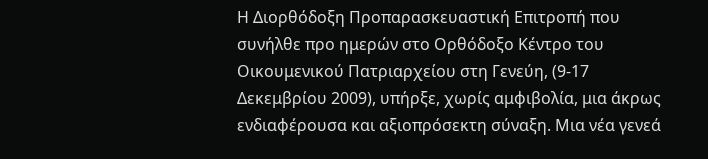Η Διορθόδοξη Προπαρασκευαστική Επιτροπή που συνήλθε προ ημερών στο Ορθόδοξο Κέντρο του Οικουμενικού Πατριαρχείου στη Γενεύη, (9-17 Δεκεμβρίου 2009), υπήρξε, χωρίς αμφιβολία, μια άκρως ενδιαφέρουσα και αξιοπρόσεκτη σύναξη. Μια νέα γενεά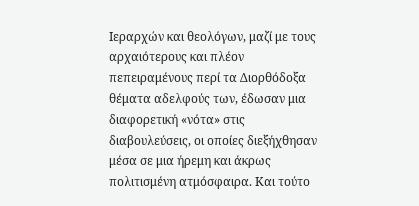Ιεραρχών και θεολόγων, μαζί με τους αρχαιότερους και πλέον πεπειραμένους περί τα Διορθόδοξα θέματα αδελφούς των, έδωσαν μια διαφορετική «νότα» στις διαβουλεύσεις, οι οποίες διεξήχθησαν μέσα σε μια ήρεμη και άκρως πολιτισμένη ατμόσφαιρα. Και τούτο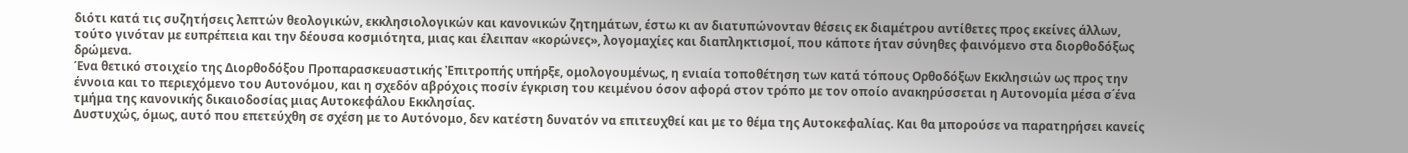διότι κατά τις συζητήσεις λεπτών θεολογικών, εκκλησιολογικών και κανονικών ζητημάτων, έστω κι αν διατυπώνονταν θέσεις εκ διαμέτρου αντίθετες προς εκείνες άλλων, τούτο γινόταν με ευπρέπεια και την δέουσα κοσμιότητα, μιας και έλειπαν «κορώνες», λογομαχίες και διαπληκτισμοί, που κάποτε ήταν σύνηθες φαινόμενο στα διορθοδόξως δρώμενα.
Ένα θετικό στοιχείο της Διορθοδόξου Προπαρασκευαστικής Ἐπιτροπής υπήρξε, ομολογουμένως, η ενιαία τοποθέτηση των κατά τόπους Ορθοδόξων Εκκλησιών ως προς την έννοια και το περιεχόμενο του Αυτονόμου, και η σχεδόν αβρόχοις ποσίν έγκριση του κειμένου όσον αφορά στον τρόπο με τον οποίο ανακηρύσσεται η Αυτονομία μέσα σ΄ένα τμήμα της κανονικής δικαιοδοσίας μιας Αυτοκεφάλου Εκκλησίας.
Δυστυχώς, όμως, αυτό που επετεύχθη σε σχέση με το Αυτόνομο, δεν κατέστη δυνατόν να επιτευχθεί και με το θέμα της Αυτοκεφαλίας. Και θα μπορούσε να παρατηρήσει κανείς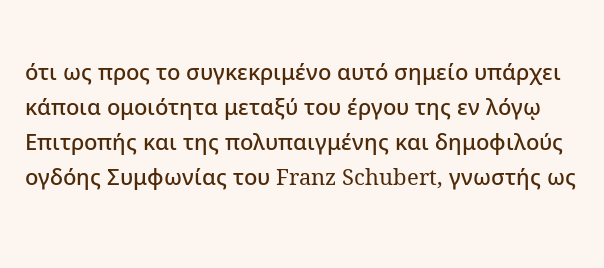ότι ως προς το συγκεκριμένο αυτό σημείο υπάρχει κάποια ομοιότητα μεταξύ του έργου της εν λόγῳ Επιτροπής και της πολυπαιγμένης και δημοφιλούς ογδόης Συμφωνίας του Franz Schubert, γνωστής ως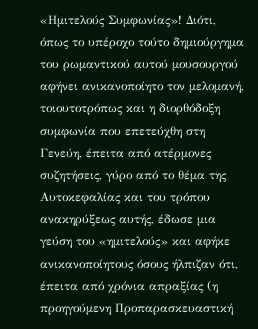«Ημιτελούς Συμφωνίας»! Διότι, όπως το υπέροχο τούτο δημιούργημα του ρωμαντικού αυτού μουσουργού αφήνει ανικανοποίητο τον μελομανή, τοιουτοτρόπως και η διορθόδοξη συμφωνία που επετεύχθη στη Γενεύη, έπειτα από ατέρμονες συζητήσεις, γύρο από το θέμα της Αυτοκεφαλίας και του τρόπου ανακηρύξεως αυτής, έδωσε μια γεύση του «ημιτελούς» και αφήκε ανικανοποίητους όσους ήλπιζαν ότι, έπειτα από χρόνια απραξίας (η προηγούμενη Προπαρασκευαστική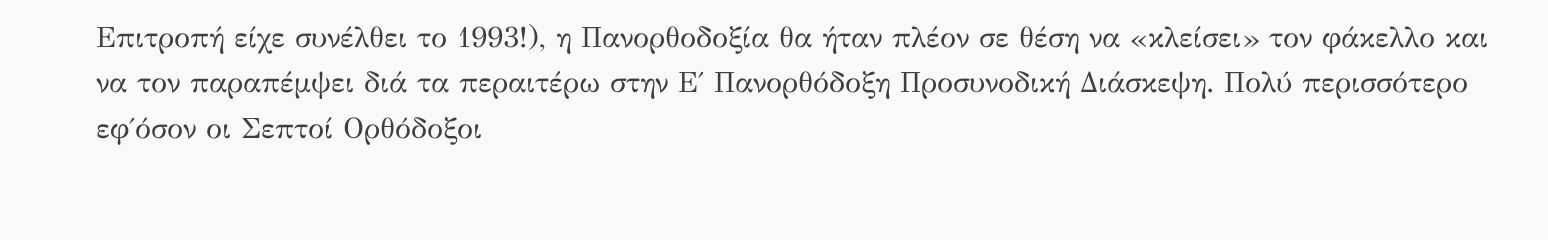Επιτροπή είχε συνέλθει το 1993!), η Πανορθοδοξία θα ήταν πλέον σε θέση να «κλείσει» τον φάκελλο και να τον παραπέμψει διά τα περαιτέρω στην Ε΄ Πανορθόδοξη Προσυνοδική Διάσκεψη. Πολύ περισσότερο εφ΄όσον οι Σεπτοί Ορθόδοξοι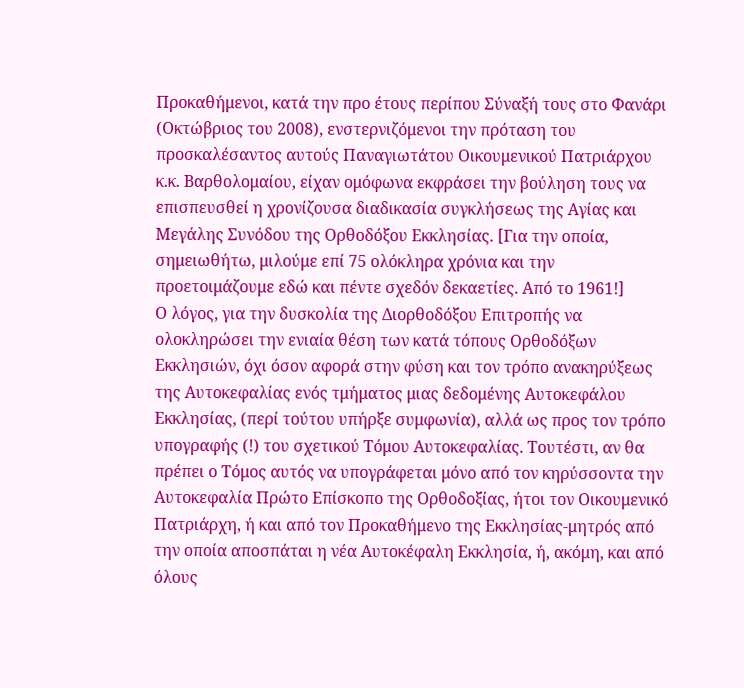Προκαθήμενοι, κατά την προ έτους περίπου Σύναξή τους στο Φανάρι (Οκτώβριος του 2008), ενστερνιζόμενοι την πρόταση του προσκαλέσαντος αυτούς Παναγιωτάτου Οικουμενικού Πατριάρχου κ.κ. Βαρθολομαίου, είχαν ομόφωνα εκφράσει την βούληση τους να επισπευσθεί η χρονίζουσα διαδικασία συγκλήσεως της Αγίας και Μεγάλης Συνόδου της Ορθοδόξου Εκκλησίας. [Για την οποία, σημειωθήτω, μιλούμε επί 75 ολόκληρα χρόνια και την προετοιμάζουμε εδώ και πέντε σχεδόν δεκαετίες. Από το 1961!]
Ο λόγος, για την δυσκολία της Διορθοδόξου Επιτροπής να ολοκληρώσει την ενιαία θέση των κατά τόπους Ορθοδόξων Εκκλησιών, όχι όσον αφορά στην φύση και τον τρόπο ανακηρύξεως της Αυτοκεφαλίας ενός τμήματος μιας δεδομένης Αυτοκεφάλου Εκκλησίας, (περί τούτου υπήρξε συμφωνία), αλλά ως προς τον τρόπο υπογραφής (!) του σχετικού Τόμου Αυτοκεφαλίας. Τουτέστι, αν θα πρέπει ο Τόμος αυτός να υπογράφεται μόνο από τον κηρύσσοντα την Αυτοκεφαλία Πρώτο Επίσκοπο της Ορθοδοξίας, ήτοι τον Οικουμενικό Πατριάρχη, ή και από τον Προκαθήμενο της Εκκλησίας-μητρός από την οποία αποσπάται η νέα Αυτοκέφαλη Εκκλησία, ή, ακόμη, και από όλους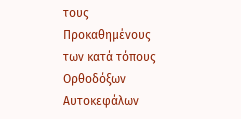τους Προκαθημένους των κατά τόπους Ορθοδόξων Αυτοκεφάλων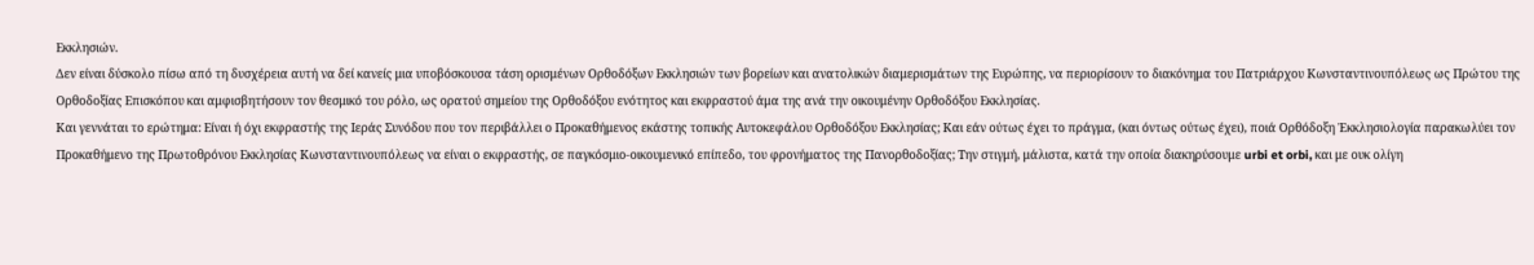Εκκλησιών.
Δεν είναι δύσκολο πίσω από τη δυσχέρεια αυτή να δεί κανείς μια υποβόσκουσα τάση ορισμένων Ορθοδόξων Εκκλησιών των βορείων και ανατολικών διαμερισμάτων της Ευρώπης, να περιορίσουν το διακόνημα του Πατριάρχου Κωνσταντινουπόλεως ως Πρώτου της Ορθοδοξίας Επισκόπου και αμφισβητήσουν τον θεσμικό του ρόλο, ως ορατού σημείου της Ορθοδόξου ενότητος και εκφραστού άμα της ανά την οικουμένην Ορθοδόξου Εκκλησίας.
Και γεννάται το ερώτημα: Είναι ή όχι εκφραστής της Ιεράς Συνόδου που τον περιβάλλει ο Προκαθήμενος εκάστης τοπικής Αυτοκεφάλου Ορθοδόξου Εκκλησίας; Και εάν ούτως έχει το πράγμα, (και όντως ούτως έχει), ποιά Ορθόδοξη Ἐκκλησιολογία παρακωλύει τον Προκαθήμενο της Πρωτοθρόνου Εκκλησίας Κωνσταντινουπόλεως να είναι ο εκφραστής, σε παγκόσμιο-οικουμενικό επίπεδο, του φρονήματος της Πανορθοδοξίας; Την στιγμή, μάλιστα, κατά την οποία διακηρύσουμε urbi et orbi, και με ουκ ολίγη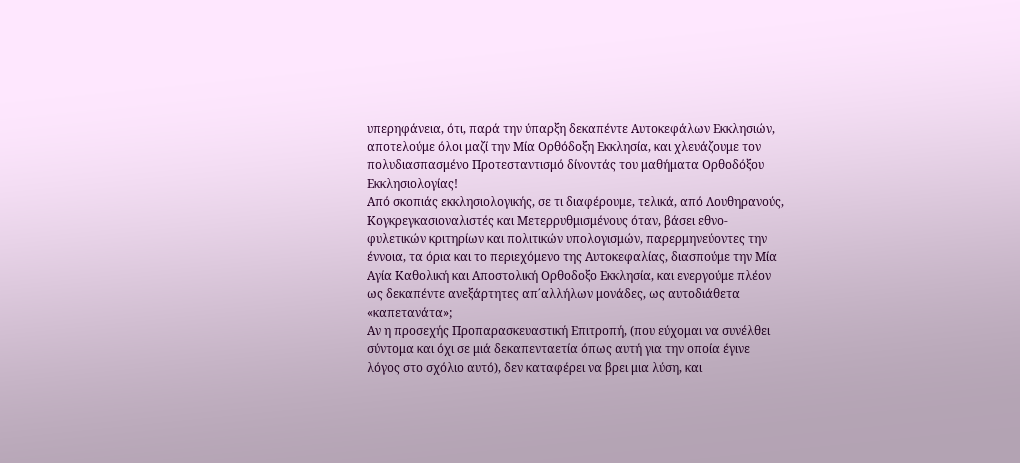υπερηφάνεια, ότι, παρά την ύπαρξη δεκαπέντε Αυτοκεφάλων Εκκλησιών, αποτελούμε όλοι μαζί την Μία Ορθόδοξη Εκκλησία, και χλευάζουμε τον πολυδιασπασμένο Προτεσταντισμό δίνοντάς του μαθήματα Ορθοδόξου Εκκλησιολογίας!
Από σκοπιάς εκκλησιολογικής, σε τι διαφέρουμε, τελικά, από Λουθηρανούς, Κογκρεγκασιοναλιστές και Μετερρυθμισμένους όταν, βάσει εθνο-φυλετικών κριτηρίων και πολιτικών υπολογισμών, παρερμηνεύοντες την έννοια, τα όρια και το περιεχόμενο της Αυτοκεφαλίας, διασπούμε την Μία Αγία Καθολική και Αποστολική Ορθοδοξο Εκκλησία, και ενεργούμε πλέον ως δεκαπέντε ανεξάρτητες απ΄αλλήλων μονάδες, ως αυτοδιάθετα «καπετανάτα»;
Αν η προσεχής Προπαρασκευαστική Επιτροπή, (που εύχομαι να συνέλθει σύντομα και όχι σε μιά δεκαπενταετία όπως αυτή για την οποία έγινε λόγος στο σχόλιο αυτό), δεν καταφέρει να βρει μια λύση, και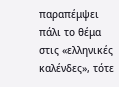παραπέμψει πάλι το θέμα στις «ελληνικές καλένδες», τότε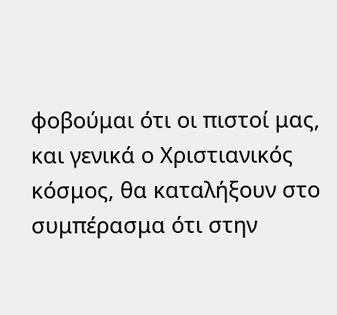φοβούμαι ότι οι πιστοί μας, και γενικά ο Χριστιανικός κόσμος, θα καταλήξουν στο συμπέρασμα ότι στην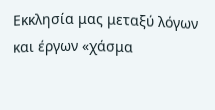Εκκλησία μας μεταξύ λόγων και έργων «χάσμα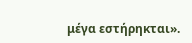μέγα εστήρηκται».